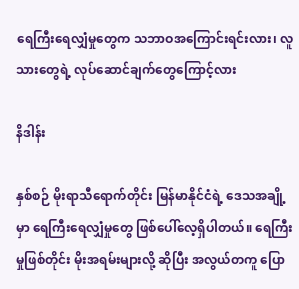ရေကြီးရေလျှံမှုတွေက သဘာဝအကြောင်းရင်းလား၊ လူသားတွေရဲ့ လုပ်ဆောင်ချက်တွေကြောင့်လား

နိဒါန်း

နှစ်စဉ် မိုးရာသီရောက်တိုင်း မြန်မာနိုင်ငံရဲ့ ဒေသအချို့မှာ ရေကြီးရေလျှံမှုတွေ ဖြစ်ပေါ်လေ့ရှိပါတယ်။ ရေကြီးမှုဖြစ်တိုင်း မိုးအရမ်းများလို့ ဆိုပြီး အလွယ်တကူ ပြော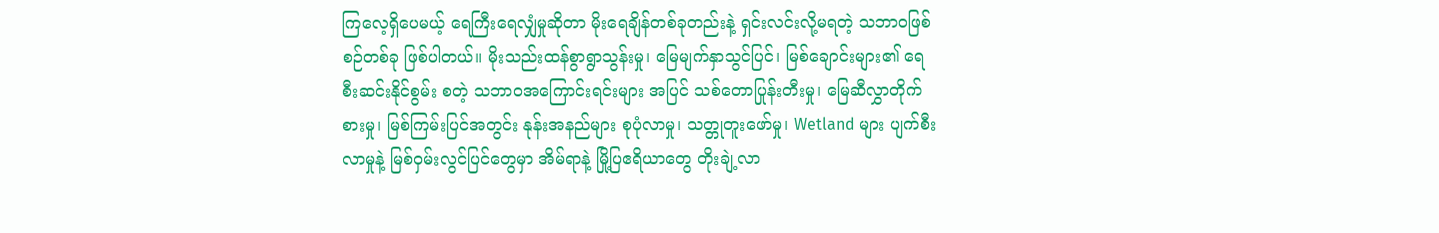ကြလေ့ရှိပေမယ့် ရေကြီးရေလျှံမှုဆိုတာ မိုးရေချိန်တစ်ခုတည်းနဲ့ ရှင်းလင်းလို့မရတဲ့ သဘာဝဖြစ်စဉ်တစ်ခု ဖြစ်ပါတယ်။ မိုးသည်းထန်စွာရွာသွန်းမှု၊ မြေမျက်နှာသွင်ပြင်၊ မြစ်ချောင်းများ၏ ရေစီးဆင်းနိုင်စွမ်း စတဲ့ သဘာဝအကြောင်းရင်းများ အပြင် သစ်တောပြုန်းတီးမှု၊ မြေဆီလွှာတိုက်စားမှု၊ မြစ်ကြမ်းပြင်အတွင်း နုန်းအနည်များ စုပုံလာမှု၊ သတ္တုတူးဖော်မှု၊ Wetland များ ပျက်စီးလာမှုနဲ့ မြစ်ဝှမ်းလွင်ပြင်တွေမှာ အိမ်ရာနဲ့ မြို့ပြဧရိယာတွေ တိုးချဲ့လာ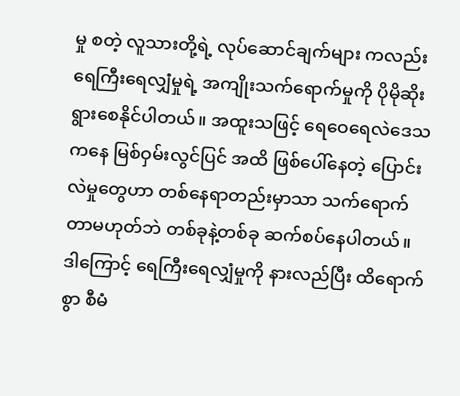မှု စတဲ့ လူသားတို့ရဲ့ လုပ်ဆောင်ချက်များ ကလည်း ရေကြီးရေလျှံမှုရဲ့ အကျိုးသက်ရောက်မှုကို ပိုမိုဆိုးရွားစေနိုင်ပါတယ်။ အထူးသဖြင့် ရေဝေရေလဲဒေသ ကနေ မြစ်ဝှမ်းလွင်ပြင် အထိ ဖြစ်ပေါ်နေတဲ့ ပြောင်းလဲမှုတွေဟာ တစ်နေရာတည်းမှာသာ သက်ရောက်တာမဟုတ်ဘဲ တစ်ခုနဲ့တစ်ခု ဆက်စပ်နေပါတယ်။ ဒါကြောင့် ရေကြီးရေလျှံမှုကို နားလည်ပြီး ထိရောက်စွာ စီမံ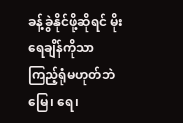ခန့်ခွဲနိုင်ဖို့ဆိုရင် မိုးရေချိန်ကိုသာ ကြည့်ရုံမဟုတ်ဘဲ မြေ၊ ရေ၊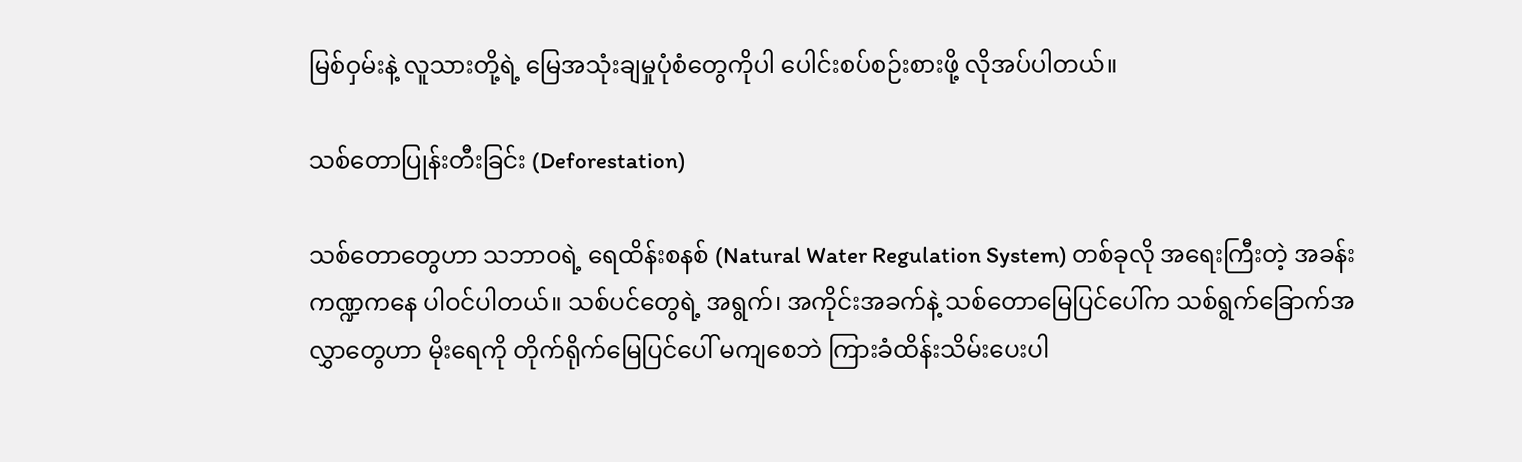မြစ်ဝှမ်းနဲ့ လူသားတို့ရဲ့ မြေအသုံးချမှုပုံစံတွေကိုပါ ပေါင်းစပ်စဉ်းစားဖို့ လိုအပ်ပါတယ်။

သစ်တောပြုန်းတီးခြင်း (Deforestation)

သစ်တောတွေဟာ သဘာဝရဲ့ ရေထိန်းစနစ် (Natural Water Regulation System) တစ်ခုလို အရေးကြီးတဲ့ အခန်းကဏ္ဍကနေ ပါဝင်ပါတယ်။ သစ်ပင်တွေရဲ့ အရွက်၊ အကိုင်းအခက်နဲ့ သစ်တောမြေပြင်ပေါ်က သစ်ရွက်ခြောက်အလွှာတွေဟာ မိုးရေကို တိုက်ရိုက်မြေပြင်ပေါ် မကျစေဘဲ ကြားခံထိန်းသိမ်းပေးပါ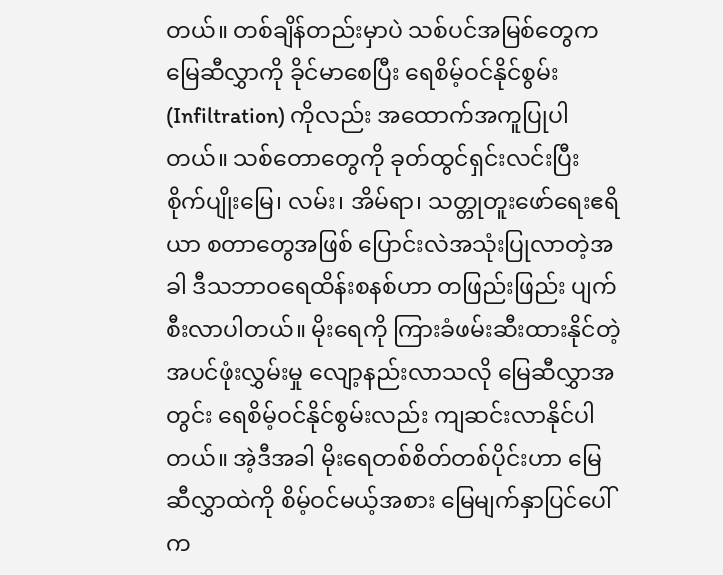တယ်။ တစ်ချိန်တည်းမှာပဲ သစ်ပင်အမြစ်တွေက မြေဆီလွှာကို ခိုင်မာစေပြီး ရေစိမ့်ဝင်နိုင်စွမ်း (Infiltration) ကိုလည်း အထောက်အကူပြုပါတယ်။ သစ်တောတွေကို ခုတ်ထွင်ရှင်းလင်းပြီး စိုက်ပျိုးမြေ၊ လမ်း၊ အိမ်ရာ၊ သတ္တုတူးဖော်ရေးဧရိယာ စတာတွေအဖြစ် ပြောင်းလဲအသုံးပြုလာတဲ့အခါ ဒီသဘာဝရေထိန်းစနစ်ဟာ တဖြည်းဖြည်း ပျက်စီးလာပါတယ်။ မိုးရေကို ကြားခံဖမ်းဆီးထားနိုင်တဲ့ အပင်ဖုံးလွှမ်းမှု လျော့နည်းလာသလို မြေဆီလွှာအတွင်း ရေစိမ့်ဝင်နိုင်စွမ်းလည်း ကျဆင်းလာနိုင်ပါတယ်။ အဲ့ဒီအခါ မိုးရေတစ်စိတ်တစ်ပိုင်းဟာ မြေဆီလွှာထဲကို စိမ့်ဝင်မယ့်အစား မြေမျက်နှာပြင်ပေါ်က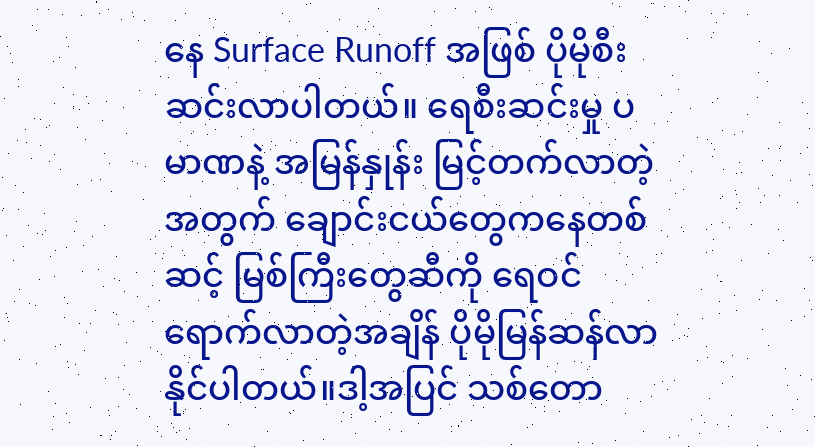နေ Surface Runoff အဖြစ် ပိုမိုစီးဆင်းလာပါတယ်။ ရေစီးဆင်းမှု ပမာဏနဲ့ အမြန်နှုန်း မြင့်တက်လာတဲ့အတွက် ချောင်းငယ်တွေကနေတစ်ဆင့် မြစ်ကြီးတွေဆီကို ရေဝင်ရောက်လာတဲ့အချိန် ပိုမိုမြန်ဆန်လာနိုင်ပါတယ်။ဒါ့အပြင် သစ်တော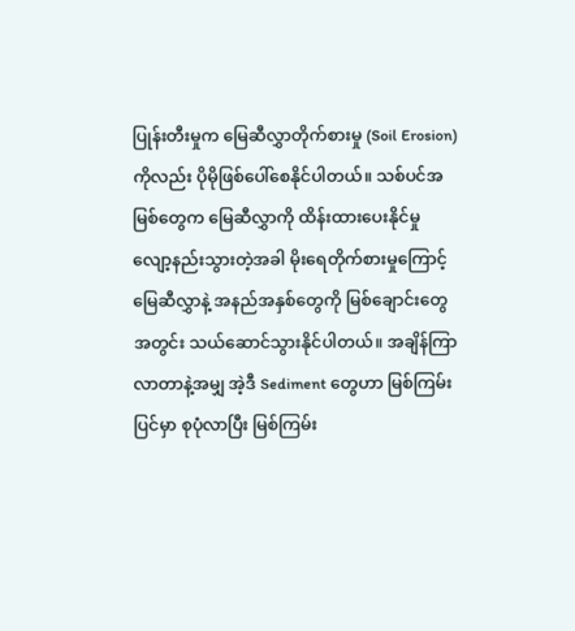ပြုန်းတီးမှုက မြေဆီလွှာတိုက်စားမှု (Soil Erosion) ကိုလည်း ပိုမိုဖြစ်ပေါ်စေနိုင်ပါတယ်။ သစ်ပင်အမြစ်တွေက မြေဆီလွှာကို ထိန်းထားပေးနိုင်မှု လျော့နည်းသွားတဲ့အခါ မိုးရေတိုက်စားမှုကြောင့် မြေဆီလွှာနဲ့ အနည်အနှစ်တွေကို မြစ်ချောင်းတွေအတွင်း သယ်ဆောင်သွားနိုင်ပါတယ်။ အချိန်ကြာလာတာနဲ့အမျှ အဲ့ဒီ Sediment တွေဟာ မြစ်ကြမ်းပြင်မှာ စုပုံလာပြီး မြစ်ကြမ်း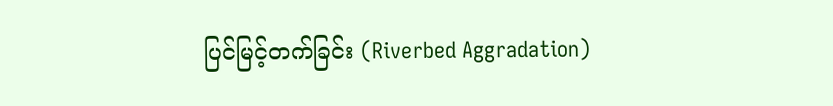ပြင်မြင့်တက်ခြင်း (Riverbed Aggradation)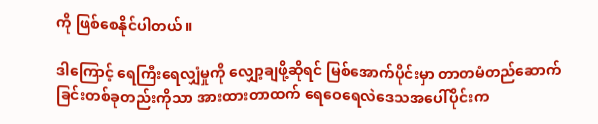ကို ဖြစ်စေနိုင်ပါတယ်။

ဒါကြောင့် ရေကြီးရေလျှံမှုကို လျှော့ချဖို့ဆိုရင် မြစ်အောက်ပိုင်းမှာ တာတမံတည်ဆောက်ခြင်းတစ်ခုတည်းကိုသာ အားထားတာထက် ရေဝေရေလဲဒေသအပေါ်ပိုင်းက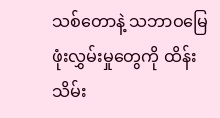သစ်တောနဲ့ သဘာဝမြေဖုံးလွှမ်းမှုတွေကို ထိန်းသိမ်း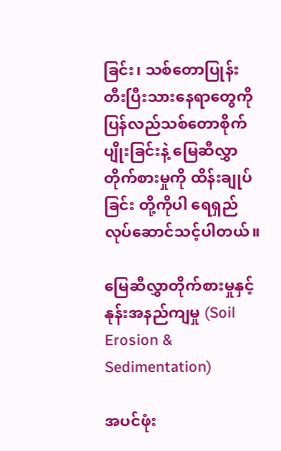ခြင်း၊ သစ်တောပြုန်းတီးပြီးသားနေရာတွေကို ပြန်လည်သစ်တောစိုက်ပျိုးခြင်းနဲ့ မြေဆီလွှာတိုက်စားမှုကို ထိန်းချုပ်ခြင်း တို့ကိုပါ ရေရှည်လုပ်ဆောင်သင့်ပါတယ်။

မြေဆီလွှာတိုက်စားမှုနှင့် နုန်းအနည်ကျမှု (Soil Erosion & Sedimentation)

အပင်ဖုံး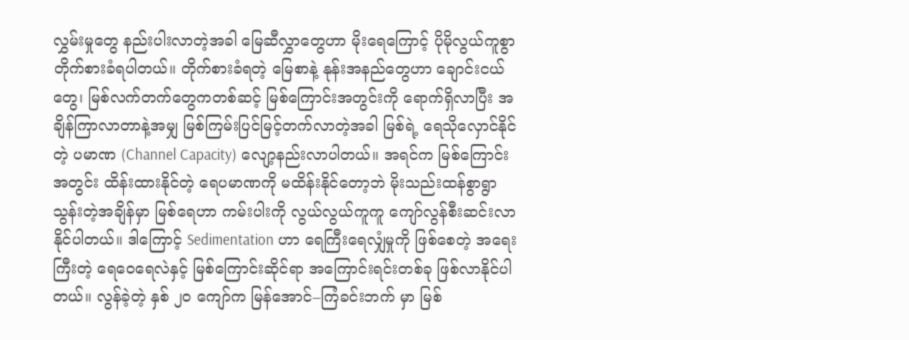လွှမ်းမှုတွေ နည်းပါးလာတဲ့အခါ မြေဆီလွှာတွေဟာ မိုးရေကြောင့် ပိုမိုလွယ်ကူစွာ တိုက်စားခံရပါတယ်။ တိုက်စားခံရတဲ့ မြေစာနဲ့ နုန်းအနည်တွေဟာ ချောင်းငယ်တွေ၊ မြစ်လက်တက်တွေကတစ်ဆင့် မြစ်ကြောင်းအတွင်းကို ရောက်ရှိလာပြီး အချိန်ကြာလာတာနဲ့အမျှ မြစ်ကြမ်းပြင်မြင့်တက်လာတဲ့အခါ မြစ်ရဲ့ ရေသိုလှောင်နိုင်တဲ့ ပမာဏ (Channel Capacity) လျော့နည်းလာပါတယ်။ အရင်က မြစ်ကြောင်းအတွင်း ထိန်းထားနိုင်တဲ့ ရေပမာဏကို မထိန်းနိုင်တော့ဘဲ မိုးသည်းထန်စွာရွာသွန်းတဲ့အချိန်မှာ မြစ်ရေဟာ ကမ်းပါးကို လွယ်လွယ်ကူကူ ကျော်လွန်စီးဆင်းလာနိုင်ပါတယ်။ ဒါကြောင့် Sedimentation ဟာ ရေကြီးရေလျှံမှုကို ဖြစ်စေတဲ့ အရေးကြီးတဲ့ ရေဝေရေလဲနှင့် မြစ်ကြောင်းဆိုင်ရာ အကြောင်းရင်းတစ်ခု ဖြစ်လာနိုင်ပါတယ်။ လွန်ခဲ့တဲ့ နှစ် ၂၀ ကျော်က မြန်အောင်–ကြံခင်းဘက် မှာ မြစ်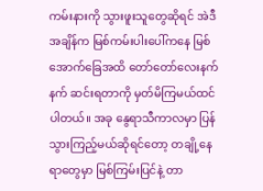ကမ်းနားကို သွားဖူးသူတွေဆိုရင် အဲဒီအချိန်က မြစ်ကမ်းပါးပေါ်ကနေ မြစ်အောက်ခြေအထိ တော်တော်လေးနက်နက် ဆင်းရတာကို မှတ်မိကြမယ်ထင်ပါတယ်။ အခု နွေရာသီကာလမှာ ပြန်သွားကြည့်မယ်ဆိုရင်တော့ တချို့နေရာတွေမှာ မြစ်ကြမ်းပြင်နဲ့ တာ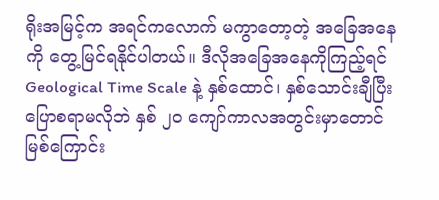ရိုးအမြင့်က အရင်ကလောက် မကွာတော့တဲ့ အခြေအနေ ကို တွေ့မြင်ရနိုင်ပါတယ်။ ဒီလိုအခြေအနေကိုကြည့်ရင် Geological Time Scale နဲ့ နှစ်ထောင်၊ နှစ်သောင်းချီပြီး ပြောစရာမလိုဘဲ နှစ် ၂၀ ကျော်ကာလအတွင်းမှာတောင် မြစ်ကြောင်း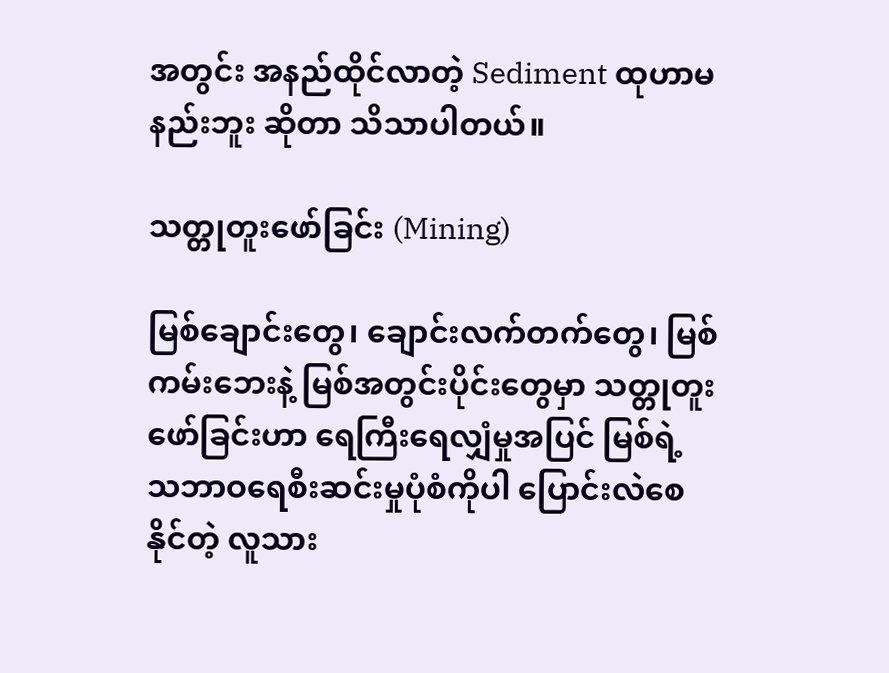အတွင်း အနည်ထိုင်လာတဲ့ Sediment ထုဟာမနည်းဘူး ဆိုတာ သိသာပါတယ်။

သတ္တုတူးဖော်ခြင်း (Mining)

မြစ်ချောင်းတွေ၊ ချောင်းလက်တက်တွေ၊ မြစ်ကမ်းဘေးနဲ့ မြစ်အတွင်းပိုင်းတွေမှာ သတ္တုတူးဖော်ခြင်းဟာ ရေကြီးရေလျှံမှုအပြင် မြစ်ရဲ့ သဘာဝရေစီးဆင်းမှုပုံစံကိုပါ ပြောင်းလဲစေနိုင်တဲ့ လူသား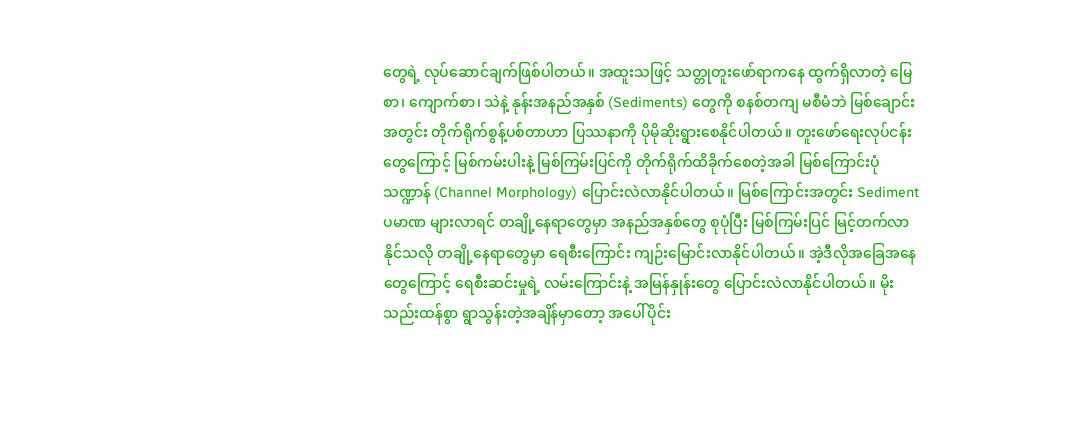တွေရဲ့ လုပ်ဆောင်ချက်ဖြစ်ပါတယ်။ အထူးသဖြင့် သတ္တုတူးဖော်ရာကနေ ထွက်ရှိလာတဲ့ မြေစာ၊ ကျောက်စာ၊ သဲနဲ့ နုန်းအနည်အနှစ် (Sediments) တွေကို စနစ်တကျ မစီမံဘဲ မြစ်ချောင်းအတွင်း တိုက်ရိုက်စွန့်ပစ်တာဟာ ပြဿနာကို ပိုမိုဆိုးရွားစေနိုင်ပါတယ်။ တူးဖော်ရေးလုပ်ငန်းတွေကြောင့် မြစ်ကမ်းပါးနဲ့ မြစ်ကြမ်းပြင်ကို တိုက်ရိုက်ထိခိုက်စေတဲ့အခါ မြစ်ကြောင်းပုံသဏ္ဍာန် (Channel Morphology) ပြောင်းလဲလာနိုင်ပါတယ်။ မြစ်ကြောင်းအတွင်း Sediment ပမာဏ များလာရင် တချို့နေရာတွေမှာ အနည်အနှစ်တွေ စုပုံပြီး မြစ်ကြမ်းပြင် မြင့်တက်လာနိုင်သလို တချို့နေရာတွေမှာ ရေစီးကြောင်း ကျဉ်းမြောင်းလာနိုင်ပါတယ်။ အဲ့ဒီလိုအခြေအနေတွေကြောင့် ရေစီးဆင်းမှုရဲ့ လမ်းကြောင်းနဲ့ အမြန်နှုန်းတွေ ပြောင်းလဲလာနိုင်ပါတယ်။ မိုးသည်းထန်စွာ ရွာသွန်းတဲ့အချိန်မှာတော့ အပေါ်ပိုင်း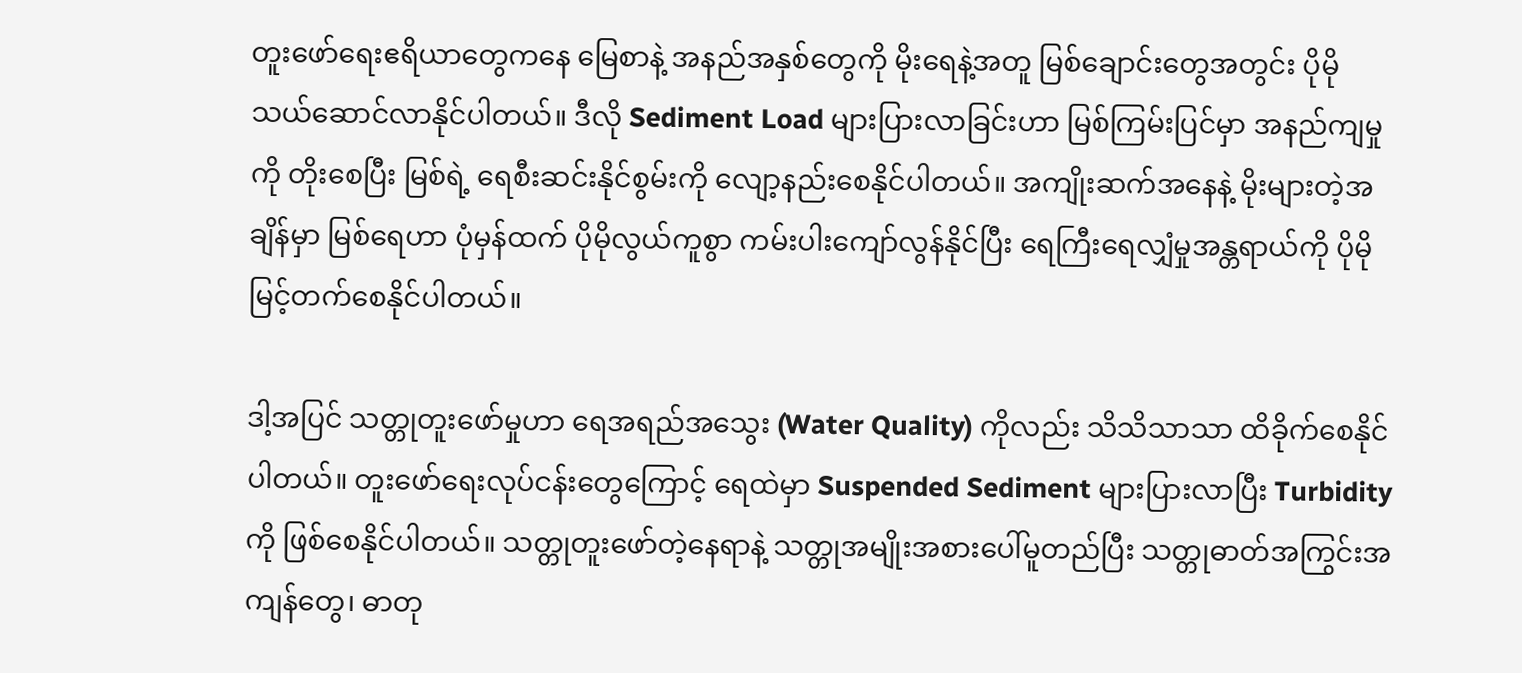တူးဖော်ရေးဧရိယာတွေကနေ မြေစာနဲ့ အနည်အနှစ်တွေကို မိုးရေနဲ့အတူ မြစ်ချောင်းတွေအတွင်း ပိုမိုသယ်ဆောင်လာနိုင်ပါတယ်။ ဒီလို Sediment Load များပြားလာခြင်းဟာ မြစ်ကြမ်းပြင်မှာ အနည်ကျမှုကို တိုးစေပြီး မြစ်ရဲ့ ရေစီးဆင်းနိုင်စွမ်းကို လျော့နည်းစေနိုင်ပါတယ်။ အကျိုးဆက်အနေနဲ့ မိုးများတဲ့အချိန်မှာ မြစ်ရေဟာ ပုံမှန်ထက် ပိုမိုလွယ်ကူစွာ ကမ်းပါးကျော်လွန်နိုင်ပြီး ရေကြီးရေလျှံမှုအန္တရာယ်ကို ပိုမိုမြင့်တက်စေနိုင်ပါတယ်။

ဒါ့အပြင် သတ္တုတူးဖော်မှုဟာ ရေအရည်အသွေး (Water Quality) ကိုလည်း သိသိသာသာ ထိခိုက်စေနိုင်ပါတယ်။ တူးဖော်ရေးလုပ်ငန်းတွေကြောင့် ရေထဲမှာ Suspended Sediment များပြားလာပြီး Turbidity ကို ဖြစ်စေနိုင်ပါတယ်။ သတ္တုတူးဖော်တဲ့နေရာနဲ့ သတ္တုအမျိုးအစားပေါ်မူတည်ပြီး သတ္တုဓာတ်အကြွင်းအကျန်တွေ၊ ဓာတု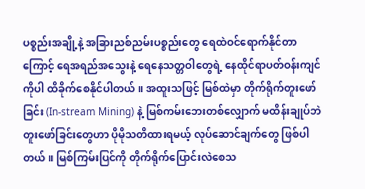ပစ္စည်းအချို့နဲ့ အခြားညစ်ညမ်းပစ္စည်းတွေ ရေထဲဝင်ရောက်နိုင်တာကြောင့် ရေအရည်အသွေးနဲ့ ရေနေသတ္တဝါတွေရဲ့ နေထိုင်ရာပတ်ဝန်းကျင်ကိုပါ ထိခိုက်စေနိုင်ပါတယ်။ အထူးသဖြင့် မြစ်ထဲမှာ တိုက်ရိုက်တူးဖော်ခြင်း (In-stream Mining) နဲ့ မြစ်ကမ်းဘေးတစ်လျှောက် မထိန်းချုပ်ဘဲ တူးဖော်ခြင်းတွေဟာ ပိုမိုသတိထားရမယ့် လုပ်ဆောင်ချက်တွေ ဖြစ်ပါတယ်။ မြစ်ကြမ်းပြင်ကို တိုက်ရိုက်ပြောင်းလဲစေသ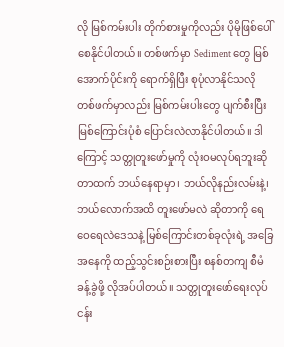လို မြစ်ကမ်းပါး တိုက်စားမှုကိုလည်း ပိုမိုဖြစ်ပေါ်စေနိုင်ပါတယ်။ တစ်ဖက်မှာ Sediment တွေ မြစ်အောက်ပိုင်းကို ရောက်ရှိပြီး စုပုံလာနိုင်သလို တစ်ဖက်မှာလည်း မြစ်ကမ်းပါးတွေ ပျက်စီးပြီး မြစ်ကြောင်းပုံစံ ပြောင်းလဲလာနိုင်ပါတယ်။ ဒါကြောင့် သတ္တုတူးဖော်မှုကို လုံးဝမလုပ်ရဘူးဆိုတာထက် ဘယ်နေရာမှာ၊ ဘယ်လိုနည်းလမ်းနဲ့၊ ဘယ်လောက်အထိ တူးဖော်မလဲ ဆိုတာကို ရေဝေရေလဲဒေသနဲ့ မြစ်ကြောင်းတစ်ခုလုံးရဲ့ အခြေအနေကို ထည့်သွင်းစဉ်းစားပြီး စနစ်တကျ စီမံခန့်ခွဲဖို့ လိုအပ်ပါတယ်။ သတ္တုတူးဖော်ရေးလုပ်ငန်း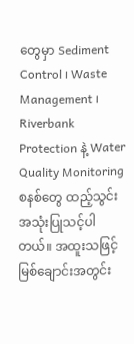တွေမှာ Sediment Control ၊ Waste Management ၊ Riverbank Protection နဲ့ Water Quality Monitoring စနစ်တွေ ထည့်သွင်းအသုံးပြုသင့်ပါတယ်။ အထူးသဖြင့် မြစ်ချောင်းအတွင်း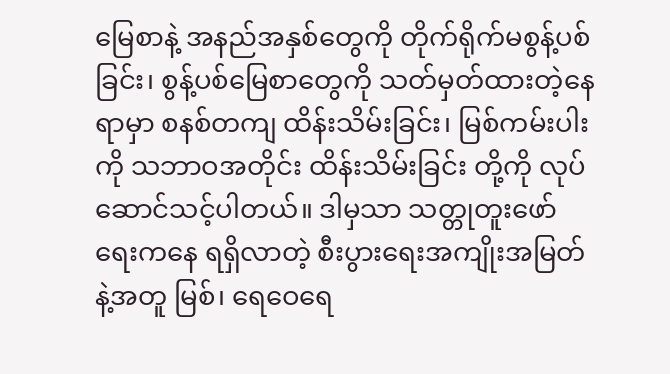မြေစာနဲ့ အနည်အနှစ်တွေကို တိုက်ရိုက်မစွန့်ပစ်ခြင်း၊ စွန့်ပစ်မြေစာတွေကို သတ်မှတ်ထားတဲ့နေရာမှာ စနစ်တကျ ထိန်းသိမ်းခြင်း၊ မြစ်ကမ်းပါးကို သဘာဝအတိုင်း ထိန်းသိမ်းခြင်း တို့ကို လုပ်ဆောင်သင့်ပါတယ်။ ဒါမှသာ သတ္တုတူးဖော်ရေးကနေ ရရှိလာတဲ့ စီးပွားရေးအကျိုးအမြတ်နဲ့အတူ မြစ်၊ ရေဝေရေ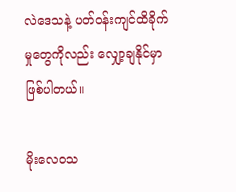လဲဒေသနဲ့ ပတ်ဝန်းကျင်ထိခိုက်မှုတွေကိုလည်း လျှော့ချနိုင်မှာ ဖြစ်ပါတယ်။

မိုးလေဝသ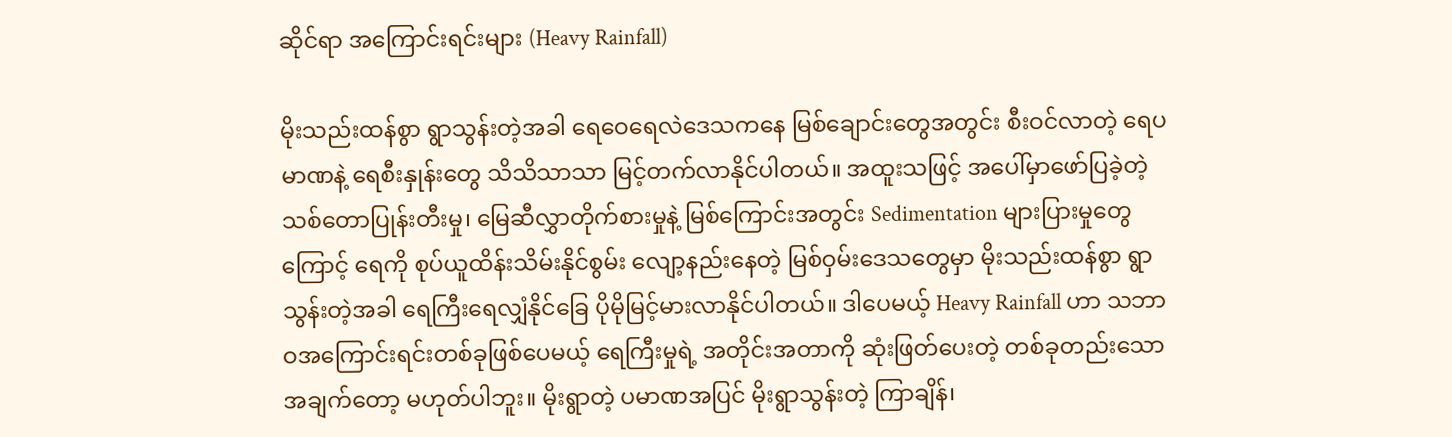ဆိုင်ရာ အကြောင်းရင်းများ (Heavy Rainfall)

မိုးသည်းထန်စွာ ရွာသွန်းတဲ့အခါ ရေဝေရေလဲဒေသကနေ မြစ်ချောင်းတွေအတွင်း စီးဝင်လာတဲ့ ရေပမာဏနဲ့ ရေစီးနှုန်းတွေ သိသိသာသာ မြင့်တက်လာနိုင်ပါတယ်။ အထူးသဖြင့် အပေါ်မှာဖော်ပြခဲ့တဲ့ သစ်တောပြုန်းတီးမှု၊ မြေဆီလွှာတိုက်စားမှုနဲ့ မြစ်ကြောင်းအတွင်း Sedimentation များပြားမှုတွေကြောင့် ရေကို စုပ်ယူထိန်းသိမ်းနိုင်စွမ်း လျော့နည်းနေတဲ့ မြစ်ဝှမ်းဒေသတွေမှာ မိုးသည်းထန်စွာ ရွာသွန်းတဲ့အခါ ရေကြီးရေလျှံနိုင်ခြေ ပိုမိုမြင့်မားလာနိုင်ပါတယ်။ ဒါပေမယ့် Heavy Rainfall ဟာ သဘာဝအကြောင်းရင်းတစ်ခုဖြစ်ပေမယ့် ရေကြီးမှုရဲ့ အတိုင်းအတာကို ဆုံးဖြတ်ပေးတဲ့ တစ်ခုတည်းသောအချက်တော့ မဟုတ်ပါဘူး။ မိုးရွာတဲ့ ပမာဏအပြင် မိုးရွာသွန်းတဲ့ ကြာချိန်၊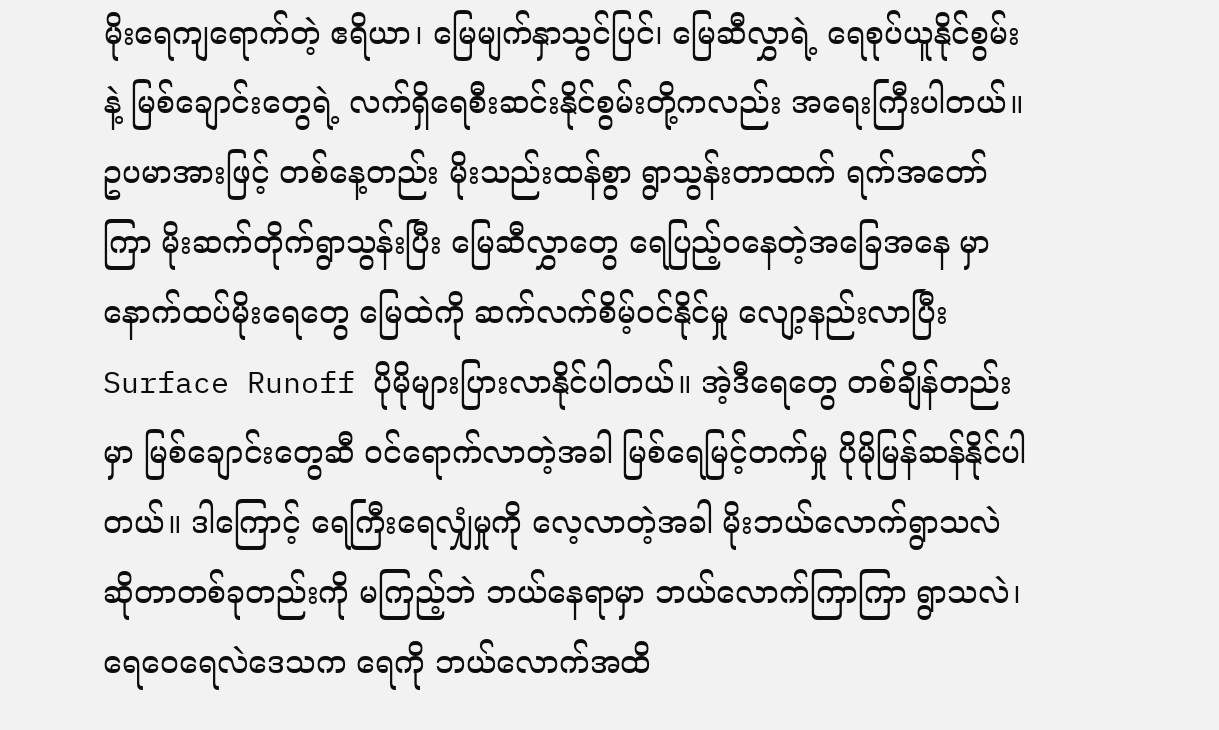မိုးရေကျရောက်တဲ့ ဧရိယာ၊ မြေမျက်နှာသွင်ပြင်၊ မြေဆီလွှာရဲ့ ရေစုပ်ယူနိုင်စွမ်းနဲ့ မြစ်ချောင်းတွေရဲ့ လက်ရှိရေစီးဆင်းနိုင်စွမ်းတို့ကလည်း အရေးကြီးပါတယ်။ ဥပမာအားဖြင့် တစ်နေ့တည်း မိုးသည်းထန်စွာ ရွာသွန်းတာထက် ရက်အတော်ကြာ မိုးဆက်တိုက်ရွာသွန်းပြီး မြေဆီလွှာတွေ ရေပြည့်ဝနေတဲ့အခြေအနေ မှာ နောက်ထပ်မိုးရေတွေ မြေထဲကို ဆက်လက်စိမ့်ဝင်နိုင်မှု လျော့နည်းလာပြီး Surface Runoff ပိုမိုများပြားလာနိုင်ပါတယ်။ အဲ့ဒီရေတွေ တစ်ချိန်တည်းမှာ မြစ်ချောင်းတွေဆီ ဝင်ရောက်လာတဲ့အခါ မြစ်ရေမြင့်တက်မှု ပိုမိုမြန်ဆန်နိုင်ပါတယ်။ ဒါကြောင့် ရေကြီးရေလျှံမှုကို လေ့လာတဲ့အခါ မိုးဘယ်လောက်ရွာသလဲ ဆိုတာတစ်ခုတည်းကို မကြည့်ဘဲ ဘယ်နေရာမှာ ဘယ်လောက်ကြာကြာ ရွာသလဲ၊ ရေဝေရေလဲဒေသက ရေကို ဘယ်လောက်အထိ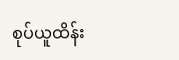စုပ်ယူထိန်း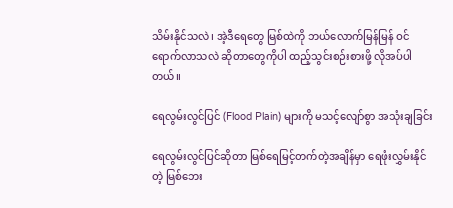သိမ်းနိုင်သလဲ၊ အဲ့ဒီရေတွေ မြစ်ထဲကို ဘယ်လောက်မြန်မြန် ဝင်ရောက်လာသလဲ ဆိုတာတွေကိုပါ ထည့်သွင်းစဉ်းစားဖို့ လိုအပ်ပါတယ်။

ရေလွမ်းလွင်ပြင် (Flood Plain) များကို မသင့်လျော်စွာ အသုံးချခြင်း

ရေလွမ်းလွင်ပြင်ဆိုတာ မြစ်ရေမြင့်တက်တဲ့အချိန်မှာ ရေဖုံးလွှမ်းနိုင်တဲ့ မြစ်ဘေး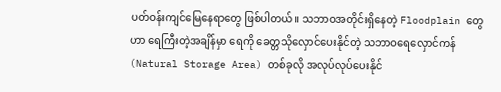ပတ်ဝန်းကျင်မြေနေရာတွေ ဖြစ်ပါတယ်။ သဘာဝအတိုင်းရှိနေတဲ့ Floodplain တွေဟာ ရေကြီးတဲ့အချိန်မှာ ရေကို ခေတ္တသိုလှောင်ပေးနိုင်တဲ့ သဘာဝရေလှောင်ကန် (Natural Storage Area) တစ်ခုလို အလုပ်လုပ်ပေးနိုင်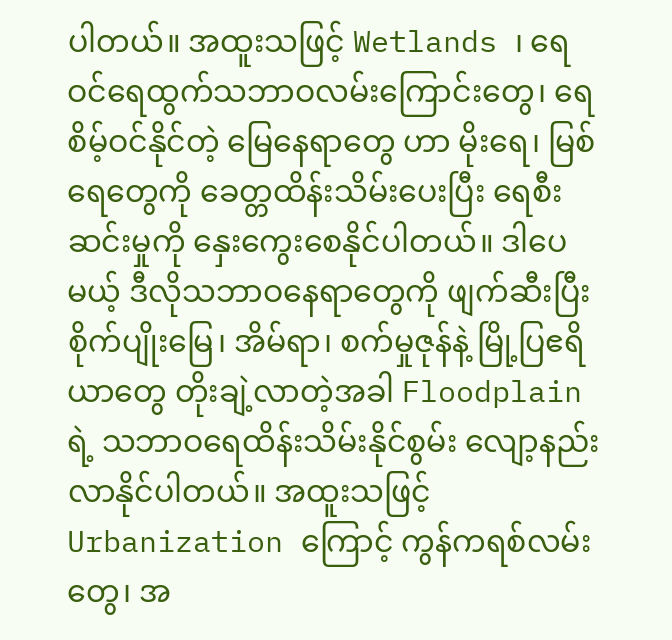ပါတယ်။ အထူးသဖြင့် Wetlands ၊ ရေဝင်ရေထွက်သဘာဝလမ်းကြောင်းတွေ၊ ရေစိမ့်ဝင်နိုင်တဲ့ မြေနေရာတွေ ဟာ မိုးရေ၊ မြစ်ရေတွေကို ခေတ္တထိန်းသိမ်းပေးပြီး ရေစီးဆင်းမှုကို နှေးကွေးစေနိုင်ပါတယ်။ ဒါပေမယ့် ဒီလိုသဘာဝနေရာတွေကို ဖျက်ဆီးပြီး စိုက်ပျိုးမြေ၊ အိမ်ရာ၊ စက်မှုဇုန်နဲ့ မြို့ပြဧရိယာတွေ တိုးချဲ့လာတဲ့အခါ Floodplain ရဲ့ သဘာဝရေထိန်းသိမ်းနိုင်စွမ်း လျော့နည်းလာနိုင်ပါတယ်။ အထူးသဖြင့် Urbanization ကြောင့် ကွန်ကရစ်လမ်းတွေ၊ အ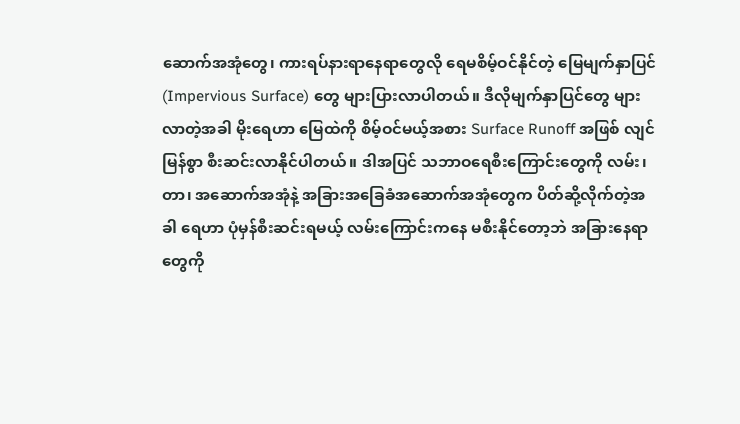ဆောက်အအုံတွေ၊ ကားရပ်နားရာနေရာတွေလို ရေမစိမ့်ဝင်နိုင်တဲ့ မြေမျက်နှာပြင် (Impervious Surface) တွေ များပြားလာပါတယ်။ ဒီလိုမျက်နှာပြင်တွေ များလာတဲ့အခါ မိုးရေဟာ မြေထဲကို စိမ့်ဝင်မယ့်အစား Surface Runoff အဖြစ် လျင်မြန်စွာ စီးဆင်းလာနိုင်ပါတယ်။ ဒါအပြင် သဘာဝရေစီးကြောင်းတွေကို လမ်း၊ တာ၊ အဆောက်အအုံနဲ့ အခြားအခြေခံအဆောက်အအုံတွေက ပိတ်ဆို့လိုက်တဲ့အခါ ရေဟာ ပုံမှန်စီးဆင်းရမယ့် လမ်းကြောင်းကနေ မစီးနိုင်တော့ဘဲ အခြားနေရာတွေကို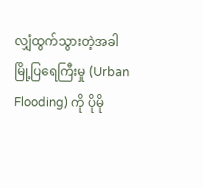လျှံထွက်သွားတဲ့အခါ မြို့ပြရေကြီးမှု (Urban Flooding) ကို ပိုမို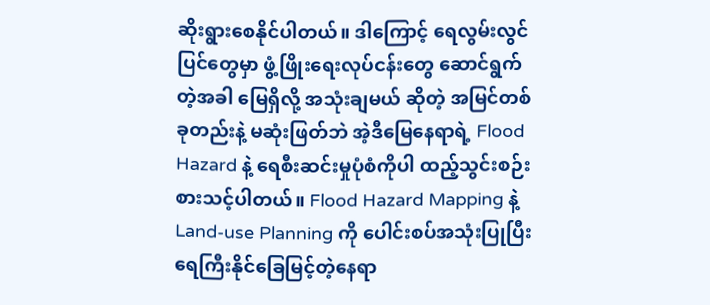ဆိုးရွားစေနိုင်ပါတယ်။ ဒါကြောင့် ရေလွမ်းလွင်ပြင်တွေမှာ ဖွံ့ဖြိုးရေးလုပ်ငန်းတွေ ဆောင်ရွက်တဲ့အခါ မြေရှိလို့ အသုံးချမယ် ဆိုတဲ့ အမြင်တစ်ခုတည်းနဲ့ မဆုံးဖြတ်ဘဲ အဲ့ဒီမြေနေရာရဲ့ Flood Hazard နဲ့ ရေစီးဆင်းမှုပုံစံကိုပါ ထည့်သွင်းစဉ်းစားသင့်ပါတယ်။ Flood Hazard Mapping နဲ့ Land-use Planning ကို ပေါင်းစပ်အသုံးပြုပြီး ရေကြီးနိုင်ခြေမြင့်တဲ့နေရာ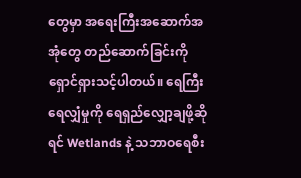တွေမှာ အရေးကြီးအဆောက်အအုံတွေ တည်ဆောက်ခြင်းကို ရှောင်ရှားသင့်ပါတယ်။ ရေကြီးရေလျှံမှုကို ရေရှည်လျှော့ချဖို့ဆိုရင် Wetlands နဲ့ သဘာဝရေစီး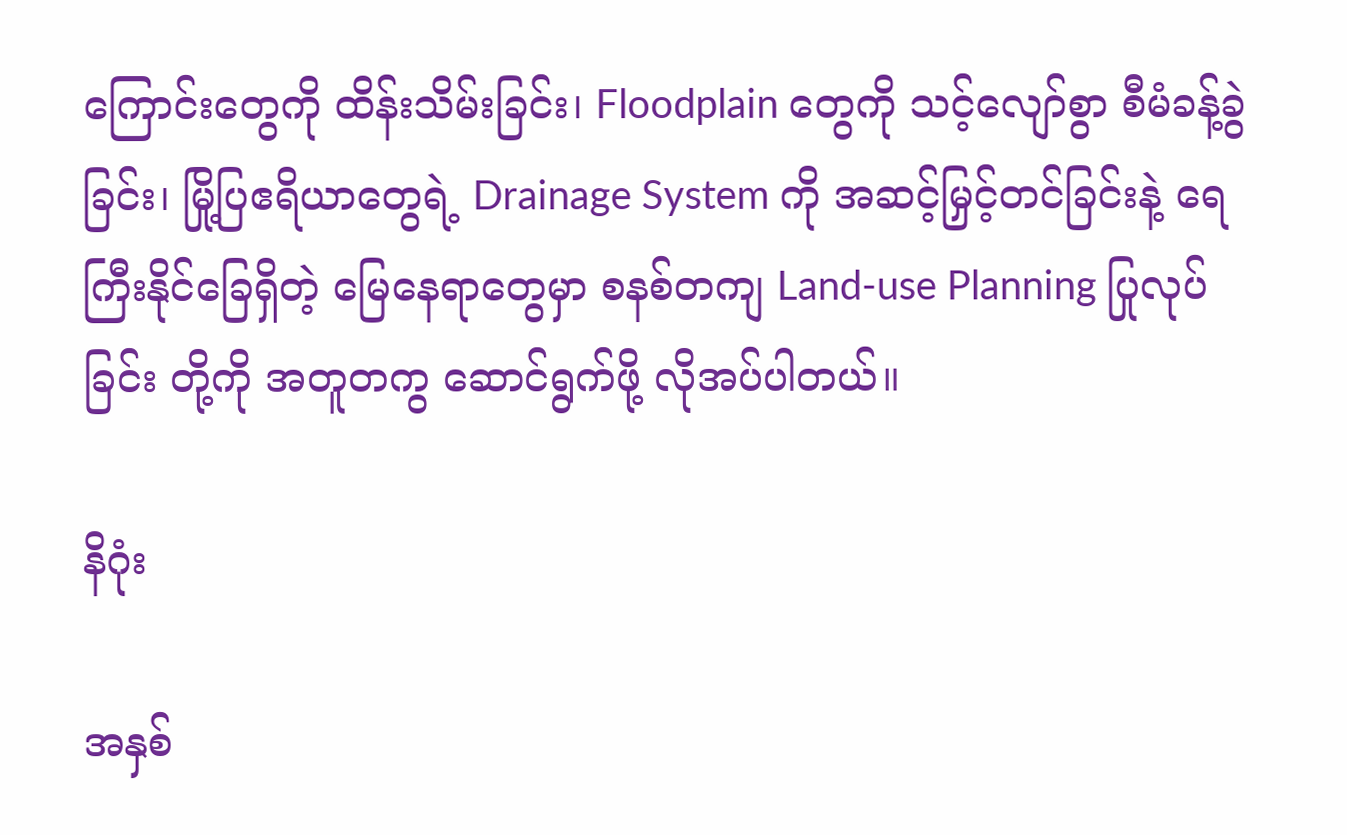ကြောင်းတွေကို ထိန်းသိမ်းခြင်း၊ Floodplain တွေကို သင့်လျော်စွာ စီမံခန့်ခွဲခြင်း၊ မြို့ပြဧရိယာတွေရဲ့ Drainage System ကို အဆင့်မြှင့်တင်ခြင်းနဲ့ ရေကြီးနိုင်ခြေရှိတဲ့ မြေနေရာတွေမှာ စနစ်တကျ Land-use Planning ပြုလုပ်ခြင်း တို့ကို အတူတကွ ဆောင်ရွက်ဖို့ လိုအပ်ပါတယ်။

နိဂုံး

အနှစ်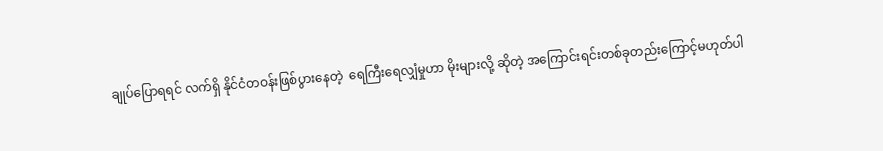ချုပ်ပြောရရင် လက်ရှိ နိုင်ငံတဝန်းဖြစ်ပွားနေတဲ့  ရေကြီးရေလျှံမှုဟာ မိုးများလို့ ဆိုတဲ့ အကြောင်းရင်းတစ်ခုတည်းကြောင့်မဟုတ်ပါ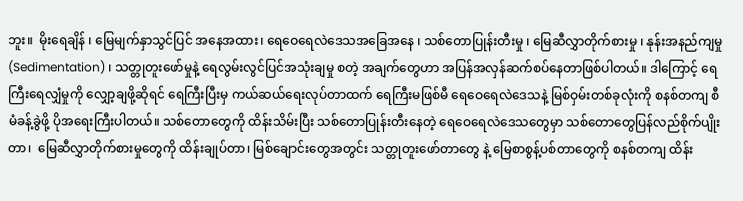ဘူး။  မိုးရေချိန် ၊ မြေမျက်နှာသွင်ပြင် အနေအထား၊ ရေဝေရေလဲဒေသအခြေအနေ ၊ သစ်တောပြုန်းတီးမှု ၊ မြေဆီလွှာတိုက်စားမှု ၊ နုန်းအနည်ကျမှု (Sedimentation) ၊ သတ္တုတူးဖော်မှုနဲ့ ရေလွမ်းလွင်ပြင်အသုံးချမှု စတဲ့ အချက်တွေဟာ အပြန်အလှန်ဆက်စပ်နေတာဖြစ်ပါတယ်။ ဒါကြောင့် ရေကြီးရေလျှံမှုကို လျှော့ချဖို့ဆိုရင် ရေကြီးပြီးမှ ကယ်ဆယ်ရေးလုပ်တာထက် ရေကြီးမဖြစ်မီ ရေဝေရေလဲဒေသနဲ့ မြစ်ဝှမ်းတစ်ခုလုံးကို စနစ်တကျ စီမံခန့်ခွဲဖို့ ပိုအရေးကြီးပါတယ်။ သစ်တောတွေကို ထိန်းသိမ်းပြီး သစ်တောပြုန်းတီးနေတဲ့ ရေဝေရေလဲဒေသတွေမှာ သစ်တောတွေပြန်လည်စိုက်ပျိုးတာ၊  မြေဆီလွှာတိုက်စားမှုတွေကို ထိန်းချုပ်တာ၊ မြစ်ချောင်းတွေအတွင်း သတ္တုတူးဖော်တာတွေ နဲ့ မြေစာစွန့်ပစ်တာတွေကို စနစ်တကျ ထိန်း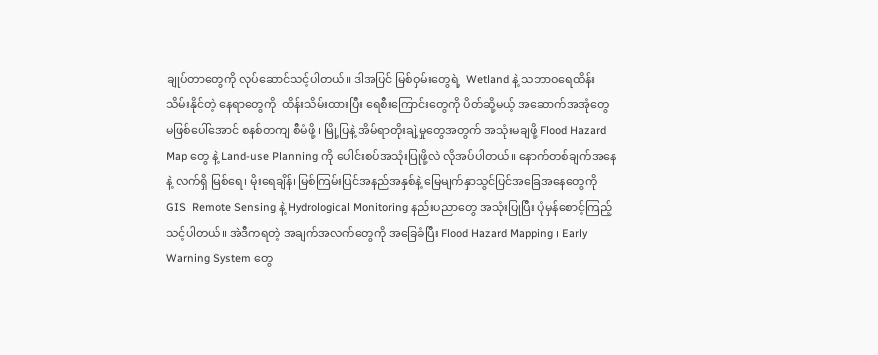ချုပ်တာတွေကို လုပ်ဆောင်သင့်ပါတယ်။ ဒါအပြင် မြစ်ဝှမ်းတွေရဲ့  Wetland နဲ့ သဘာဝရေထိန်းသိမ်းနိုင်တဲ့ နေရာတွေကို  ထိန်းသိမ်းထားပြီး ရေစီးကြောင်းတွေကို ပိတ်ဆို့မယ့် အဆောက်အအုံတွေ မဖြစ်ပေါ်အောင် စနစ်တကျ စီမံဖို့ ၊ မြို့ပြနဲ့ အိမ်ရာတိုးချဲ့မှုတွေအတွက် အသုံးမချဖို့ Flood Hazard Map တွေ နဲ့ Land-use Planning ကို ပေါင်းစပ်အသုံးပြုဖို့လဲ လိုအပ်ပါတယ်။ နောက်တစ်ချက်အနေနဲ့ လက်ရှိ မြစ်ရေ၊ မိုးရေချိန်၊ မြစ်ကြမ်းပြင်အနည်အနှစ်နဲ့ မြေမျက်နှာသွင်ပြင်အခြေအနေတွေကို GIS  Remote Sensing နဲ့ Hydrological Monitoring နည်းပညာတွေ အသုံးပြုပြီး ပုံမှန်စောင့်ကြည့်သင့်ပါတယ်။ အဲဒီကရတဲ့ အချက်အလက်တွေကို အခြေခံပြီး Flood Hazard Mapping ၊ Early Warning System တွေ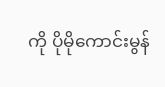ကို ပိုမိုကောင်းမွန်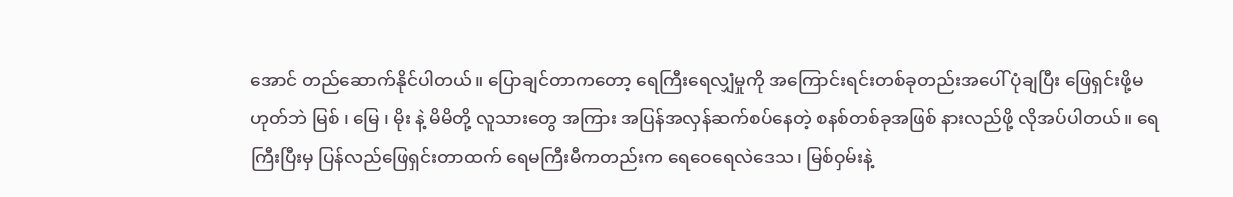အောင် တည်ဆောက်နိုင်ပါတယ်။ ပြောချင်တာကတော့ ရေကြီးရေလျှံမှုကို အကြောင်းရင်းတစ်ခုတည်းအပေါ် ပုံချပြီး ဖြေရှင်းဖို့မဟုတ်ဘဲ မြစ် ၊ မြေ ၊ မိုး နဲ့ မိမိတို့ လူသားတွေ အကြား အပြန်အလှန်ဆက်စပ်နေတဲ့ စနစ်တစ်ခုအဖြစ် နားလည်ဖို့ လိုအပ်ပါတယ်။ ရေကြီးပြီးမှ ပြန်လည်ဖြေရှင်းတာထက် ရေမကြီးမီကတည်းက ရေဝေရေလဲဒေသ၊ မြစ်ဝှမ်းနဲ့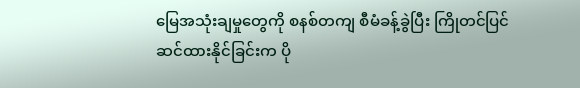မြေအသုံးချမှုတွေကို စနစ်တကျ စီမံခန့်ခွဲပြီး ကြိုတင်ပြင်ဆင်ထားနိုင်ခြင်းက ပို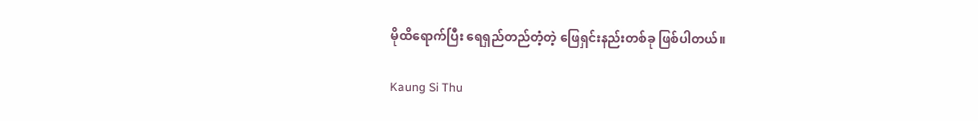မိုထိရောက်ပြီး ရေရှည်တည်တံ့တဲ့ ဖြေရှင်းနည်းတစ်ခု ဖြစ်ပါတယ်။

Kaung Si Thu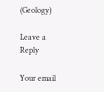(Geology)

Leave a Reply

Your email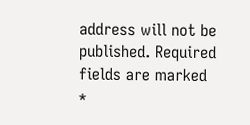address will not be published. Required fields are marked *